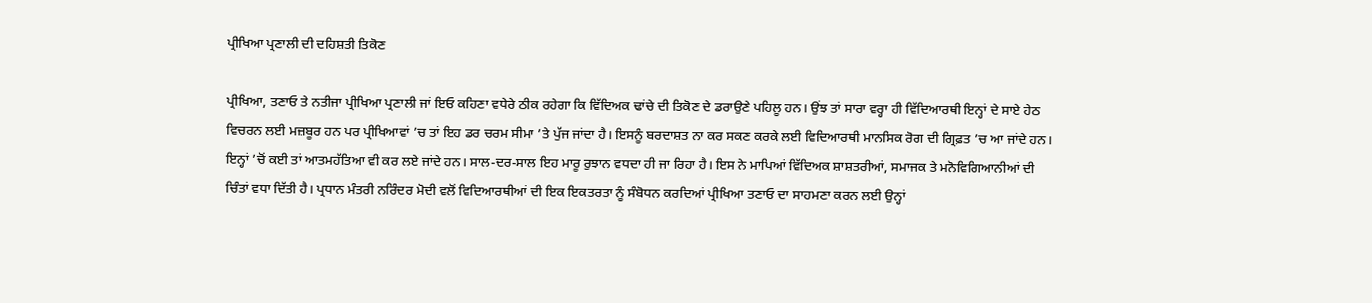ਪ੍ਰੀਖਿਆ ਪ੍ਰਣਾਲੀ ਦੀ ਦਹਿਸ਼ਤੀ ਤਿਕੋਣ

ਪ੍ਰੀਖਿਆ, ਤਣਾਓ ਤੇ ਨਤੀਜਾ ਪ੍ਰੀਖਿਆ ਪ੍ਰਣਾਲੀ ਜਾਂ ਇਓ ਕਹਿਣਾ ਵਧੇਰੇ ਠੀਕ ਰਹੇਗਾ ਕਿ ਵਿੱਦਿਅਕ ਢਾਂਚੇ ਦੀ ਤਿਕੋਣ ਦੇ ਡਰਾਉਣੇ ਪਹਿਲੂ ਹਨ। ਉਂਝ ਤਾਂ ਸਾਰਾ ਵਰ੍ਹਾ ਹੀ ਵਿੱਦਿਆਰਥੀ ਇਨ੍ਹਾਂ ਦੇ ਸਾਏ ਹੇਠ ਵਿਚਰਨ ਲਈ ਮਜ਼ਬੂਰ ਹਨ ਪਰ ਪ੍ਰੀਖਿਆਵਾਂ ’ਚ ਤਾਂ ਇਹ ਡਰ ਚਰਮ ਸੀਮਾ ’ਤੇ ਪੁੱਜ ਜਾਂਦਾ ਹੈ। ਇਸਨੂੰ ਬਰਦਾਸ਼ਤ ਨਾ ਕਰ ਸਕਣ ਕਰਕੇ ਲਈ ਵਿਦਿਆਰਥੀ ਮਾਨਸਿਕ ਰੋਗ ਦੀ ਗ੍ਰਿਫ਼ਤ ’ਚ ਆ ਜਾਂਦੇ ਹਨ। ਇਨ੍ਹਾਂ ’ਚੋਂ ਕਈ ਤਾਂ ਆਤਮਹੱਤਿਆ ਵੀ ਕਰ ਲਏ ਜਾਂਦੇ ਹਨ। ਸਾਲ-ਦਰ-ਸਾਲ ਇਹ ਮਾਰੂ ਰੁਝਾਨ ਵਧਦਾ ਹੀ ਜਾ ਰਿਹਾ ਹੈ। ਇਸ ਨੇ ਮਾਪਿਆਂ ਵਿੱਦਿਅਕ ਸ਼ਾਸ਼ਤਰੀਆਂ, ਸਮਾਜਕ ਤੇ ਮਨੋਵਿਗਿਆਨੀਆਂ ਦੀ ਚਿੰਤਾਂ ਵਧਾ ਦਿੱਤੀ ਹੈ। ਪ੍ਰਧਾਨ ਮੰਤਰੀ ਨਰਿੰਦਰ ਮੋਦੀ ਵਲੋਂ ਵਿਦਿਆਰਥੀਆਂ ਦੀ ਇਕ ਇਕਤਰਤਾ ਨੂੰ ਸੰਬੋਧਨ ਕਰਦਿਆਂ ਪ੍ਰੀਖਿਆ ਤਣਾਓ ਦਾ ਸਾਹਮਣਾ ਕਰਨ ਲਈ ਉਨ੍ਹਾਂ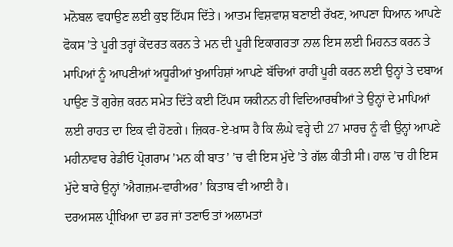ਮਨੋਬਲ ਵਧਾਉਣ ਲਈ ਕੁਝ ਟਿੱਪਸ ਦਿੱਤੇ। ਆਤਮ ਵਿਸ਼ਵਾਸ਼ ਬਣਾਈ ਰੱਖਣ, ਆਪਣਾ ਧਿਆਨ ਆਪਣੇ ਫੋਕਸ ’ਤੇ ਪੂਰੀ ਤਰ੍ਹਾਂ ਕੇਂਦਰਤ ਕਰਨ ਤੇ ਮਨ ਦੀ ਪੂਰੀ ਇਕਾਗਰਤਾ ਨਾਲ ਇਸ ਲਈ ਮਿਹਨਤ ਕਰਨ ਤੇ ਮਾਪਿਆਂ ਨੂੰ ਆਪਣੀਆਂ ਅਧੂਰੀਆਂ ਖੁਆਹਿਸ਼ਾਂ ਆਪਣੇ ਬੱਚਿਆਂ ਰਾਹੀਂ ਪੂਰੀ ਕਰਨ ਲਈ ਉਨ੍ਹਾਂ ਤੇ ਦਬਾਅ ਪਾਉਣ ਤੋਂ ਗੁਰੇਜ਼ ਕਰਨ ਸਮੇਤ ਦਿੱਤੇ ਕਈ ਟਿੱਪਸ ਯਕੀਨਨ ਹੀ ਵਿਦਿਆਰਥੀਆਂ ਤੇ ਉਨ੍ਹਾਂ ਦੇ ਮਾਪਿਆਂ ਲਈ ਰਾਹਤ ਦਾ ਇਕ ਵੀ ਹੋਣਗੇ। ਜ਼ਿਕਰ-ਏ-ਖ਼ਾਸ ਹੈ ਕਿ ਲੰਘੇ ਵਰ੍ਹੇ ਦੀ 27 ਮਾਰਚ ਨੂੰ ਵੀ ਉਨ੍ਹਾਂ ਆਪਣੇ ਮਹੀਨਾਵਾਰ ਰੇਡੀਓ ਪ੍ਰੋਗਰਾਮ ’ਮਨ ਕੀ ਬਾਤ’ ’ਚ ਵੀ ਇਸ ਮੁੱਦੇ ’ਤੇ ਗੱਲ ਕੀਤੀ ਸੀ। ਹਾਲ ’ਚ ਹੀ ਇਸ ਮੁੱਦੇ ਬਾਰੇ ਉਨ੍ਹਾਂ ’ਐਗਜ਼ਮ-ਵਾਰੀਅਰ’ ਕਿਤਾਬ ਵੀ ਆਈ ਹੈ।
ਦਰਅਸਲ ਪ੍ਰੀਖਿਆ ਦਾ ਡਰ ਜਾਂ ਤਣਾਓ ਤਾਂ ਅਲਾਮਤਾਂ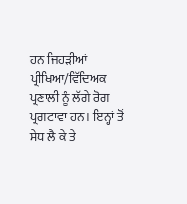ਹਨ ਜਿਹੜੀਆਂ ਪ੍ਰੀਖਿਆ/ਵਿੱਦਿਅਕ ਪ੍ਰਣਾਲੀ ਨੂੰ ਲੱਗੇ ਰੋਗ ਪ੍ਰਗਟਾਵਾ ਹਨ। ਇਨ੍ਹਾਂ ਤੋਂ ਸੇਧ ਲੈ ਕੇ ਤੇ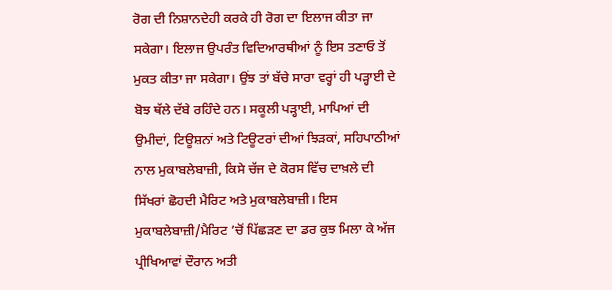ਰੋਗ ਦੀ ਨਿਸ਼ਾਨਦੇਹੀ ਕਰਕੇ ਹੀ ਰੋਗ ਦਾ ਇਲਾਜ ਕੀਤਾ ਜਾ ਸਕੇਗਾ। ਇਲਾਜ ਉਪਰੰਤ ਵਿਦਿਆਰਥੀਆਂ ਨੂੰ ਇਸ ਤਣਾਓ ਤੋਂ ਮੁਕਤ ਕੀਤਾ ਜਾ ਸਕੇਗਾ। ਉਂਝ ਤਾਂ ਬੱਚੇ ਸਾਰਾ ਵਰ੍ਹਾਂ ਹੀ ਪੜ੍ਹਾਈ ਦੇ ਬੋਝ ਥੱਲੇ ਦੱਬੇ ਰਹਿੰਦੇ ਹਨ। ਸਕੂਲੀ ਪੜ੍ਹਾਈ, ਮਾਪਿਆਂ ਦੀ ਉਮੀਦਾਂ, ਟਿਊਸ਼ਨਾਂ ਅਤੇ ਟਿਊਟਰਾਂ ਦੀਆਂ ਝਿੜਕਾਂ, ਸਹਿਪਾਠੀਆਂ ਨਾਲ ਮੁਕਾਬਲੇਬਾਜ਼ੀ, ਕਿਸੇ ਚੱਜ ਦੇ ਕੋਰਸ ਵਿੱਚ ਦਾਖ਼ਲੇ ਦੀ ਸਿੱਖਰਾਂ ਛੋਹਦੀ ਮੈਰਿਟ ਅਤੇ ਮੁਕਾਬਲੇਬਾਜ਼ੀ। ਇਸ ਮੁਕਾਬਲੇਬਾਜ਼ੀ/ਮੈਰਿਟ ’ਚੋਂ ਪਿੱਛੜਣ ਦਾ ਡਰ ਕੁਝ ਮਿਲਾ ਕੇ ਅੱਜ ਪ੍ਰੀਖਿਆਵਾਂ ਦੌਰਾਨ ਅਤੀ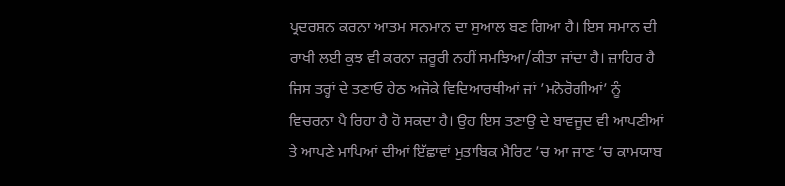ਪ੍ਰਦਰਸ਼ਨ ਕਰਨਾ ਆਤਮ ਸਨਮਾਨ ਦਾ ਸੁਆਲ ਬਣ ਗਿਆ ਹੈ। ਇਸ ਸਮਾਨ ਦੀ ਰਾਖੀ ਲਈ ਕੁਝ ਵੀ ਕਰਨਾ ਜ਼ਰੂਰੀ ਨਹੀਂ ਸਮਝਿਆ/ਕੀਤਾ ਜਾਂਦਾ ਹੈ। ਜ਼ਾਹਿਰ ਹੈ ਜਿਸ ਤਰ੍ਹਾਂ ਦੇ ਤਣਾਓ ਹੇਠ ਅਜੋਕੇ ਵਿਦਿਆਰਥੀਆਂ ਜਾਂ ’ਮਨੋਰੋਗੀਆਂ’ ਨੂੰ ਵਿਚਰਨਾ ਪੈ ਰਿਹਾ ਹੈ ਹੋ ਸਕਦਾ ਹੈ। ਉਹ ਇਸ ਤਣਾਉ ਦੇ ਬਾਵਜੂਦ ਵੀ ਆਪਣੀਆਂ ਤੇ ਆਪਣੇ ਮਾਪਿਆਂ ਦੀਆਂ ਇੱਛਾਵਾਂ ਮੁਤਾਬਿਕ ਮੈਰਿਟ ’ਚ ਆ ਜਾਣ ’ਚ ਕਾਮਯਾਬ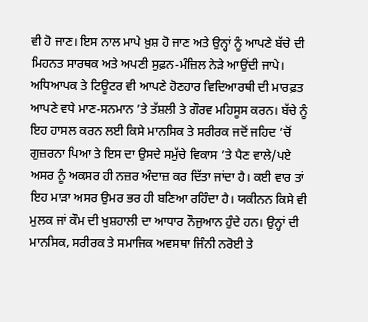ਵੀ ਹੋ ਜਾਣ। ਇਸ ਨਾਲ ਮਾਪੇ ਖ਼ੁਸ਼ ਹੋ ਜਾਣ ਅਤੇ ਉਨ੍ਹਾਂ ਨੂੰ ਆਪਣੇ ਬੱਚੇ ਦੀ ਮਿਹਨਤ ਸਾਰਥਕ ਅਤੇ ਅਪਣੀ ਸੁਫ਼ਨ-ਮੰਜ਼ਿਲ ਨੇੜੇ ਆਉਂਦੀ ਜਾਪੇ। ਅਧਿਆਪਕ ਤੇ ਟਿਊਟਰ ਵੀ ਆਪਣੇ ਹੋਣਹਾਰ ਵਿਦਿਆਰਥੀ ਦੀ ਮਾਰਫ਼ਤ ਆਪਣੇ ਵਧੇ ਮਾਣ-ਸਨਮਾਨ ’ਤੇ ਤੱਸ਼ਲੀ ਤੇ ਗੌਰਵ ਮਹਿਸੂਸ ਕਰਨ। ਬੱਚੇ ਨੂੰ ਇਹ ਹਾਸਲ ਕਰਨ ਲਈ ਕਿਸੇ ਮਾਨਸਿਕ ਤੇ ਸਰੀਰਕ ਜਦੋਂ ਜਹਿਦ ’ਚੋਂ ਗੁਜ਼ਰਨਾ ਪਿਆ ਤੇ ਇਸ ਦਾ ਉਸਦੇ ਸਮੁੱਚੇ ਵਿਕਾਸ ’ਤੇ ਪੈਣ ਵਾਲੇ/ਪਏ ਅਸਰ ਨੂੰ ਅਕਸਰ ਹੀ ਨਜ਼ਰ ਅੰਦਾਜ਼ ਕਰ ਦਿੱਤਾ ਜਾਂਦਾ ਹੈ। ਕਈ ਵਾਰ ਤਾਂ ਇਹ ਮਾੜਾ ਅਸਰ ਉਮਰ ਭਰ ਹੀ ਬਣਿਆ ਰਹਿੰਦਾ ਹੈ। ਯਕੀਨਨ ਕਿਸੇ ਵੀ ਮੁਲਕ ਜਾਂ ਕੌਮ ਦੀ ਖੁਸ਼ਹਾਲੀ ਦਾ ਆਧਾਰ ਨੌਜੁਆਨ ਹੁੰਦੇ ਹਨ। ਉਨ੍ਹਾਂ ਦੀ ਮਾਨਸਿਕ, ਸਰੀਰਕ ਤੇ ਸਮਾਜਿਕ ਅਵਸਥਾ ਜਿੰਨੀ ਨਰੋਈ ਤੇ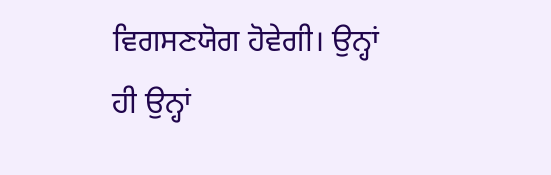ਵਿਗਸਣਯੋਗ ਹੋਵੇਗੀ। ਉਨ੍ਹਾਂ ਹੀ ਉਨ੍ਹਾਂ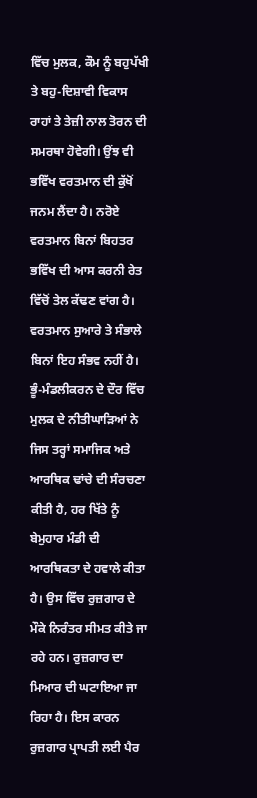ਵਿੱਚ ਮੁਲਕ, ਕੌਮ ਨੂੰ ਬਹੁਪੱਖੀ ਤੇ ਬਹੁ-ਦਿਸ਼ਾਵੀ ਵਿਕਾਸ ਰਾਹਾਂ ਤੇ ਤੇਜ਼ੀ ਨਾਲ ਤੋਰਨ ਦੀ ਸਮਰਥਾ ਹੋਵੇਗੀ। ਉਂਝ ਵੀ ਭਵਿੱਖ ਵਰਤਮਾਨ ਦੀ ਕੁੱਖੋਂ ਜਨਮ ਲੈਂਦਾ ਹੈ। ਨਰੋਏ ਵਰਤਮਾਨ ਬਿਨਾਂ ਬਿਹਤਰ ਭਵਿੱਖ ਦੀ ਆਸ ਕਰਨੀ ਰੇਤ ਵਿੱਚੋਂ ਤੇਲ ਕੱਢਣ ਵਾਂਗ ਹੈ। ਵਰਤਮਾਨ ਸੁਆਰੇ ਤੇ ਸੰਭਾਲੇ ਬਿਨਾਂ ਇਹ ਸੰਭਵ ਨਹੀਂ ਹੈ। ਭੂੰ-ਮੰਡਲੀਕਰਨ ਦੇ ਦੌਰ ਵਿੱਚ ਮੁਲਕ ਦੇ ਨੀਤੀਘਾੜਿਆਂ ਨੇ ਜਿਸ ਤਰ੍ਹਾਂ ਸਮਾਜਿਕ ਅਤੇ ਆਰਥਿਕ ਢਾਂਚੇ ਦੀ ਸੰਰਚਣਾ ਕੀਤੀ ਹੈ, ਹਰ ਖਿੱਤੇ ਨੂੰ ਬੇਮੁਹਾਰ ਮੰਡੀ ਦੀ ਆਰਥਿਕਤਾ ਦੇ ਹਵਾਲੇ ਕੀਤਾ ਹੈ। ਉਸ ਵਿੱਚ ਰੁਜ਼ਗਾਰ ਦੇ ਮੌਕੇ ਨਿਰੰਤਰ ਸੀਮਤ ਕੀਤੇ ਜਾ ਰਹੇ ਹਨ। ਰੁਜ਼ਗਾਰ ਦਾ ਮਿਆਰ ਦੀ ਘਟਾਇਆ ਜਾ ਰਿਹਾ ਹੈ। ਇਸ ਕਾਰਨ ਰੁਜ਼ਗਾਰ ਪ੍ਰਾਪਤੀ ਲਈ ਪੈਰ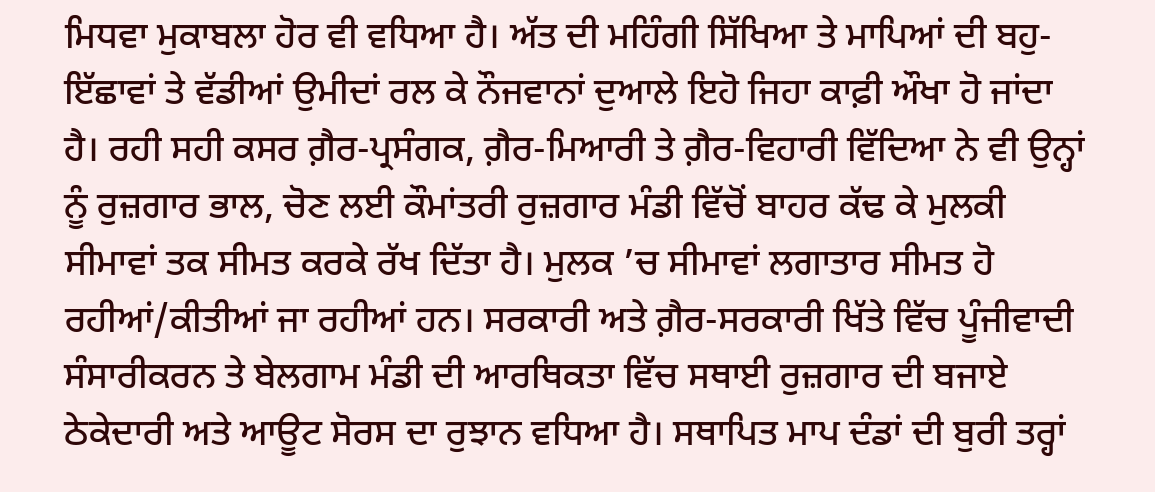ਮਿਧਵਾ ਮੁਕਾਬਲਾ ਹੋਰ ਵੀ ਵਧਿਆ ਹੈ। ਅੱਤ ਦੀ ਮਹਿੰਗੀ ਸਿੱਖਿਆ ਤੇ ਮਾਪਿਆਂ ਦੀ ਬਹੁ-ਇੱਛਾਵਾਂ ਤੇ ਵੱਡੀਆਂ ਉਮੀਦਾਂ ਰਲ ਕੇ ਨੌਜਵਾਨਾਂ ਦੁਆਲੇ ਇਹੋ ਜਿਹਾ ਕਾਫ਼ੀ ਔਖਾ ਹੋ ਜਾਂਦਾ ਹੈ। ਰਹੀ ਸਹੀ ਕਸਰ ਗ਼ੈਰ-ਪ੍ਰਸੰਗਕ, ਗ਼ੈਰ-ਮਿਆਰੀ ਤੇ ਗ਼ੈਰ-ਵਿਹਾਰੀ ਵਿੱਦਿਆ ਨੇ ਵੀ ਉਨ੍ਹਾਂ ਨੂੰ ਰੁਜ਼ਗਾਰ ਭਾਲ, ਚੋਣ ਲਈ ਕੌਮਾਂਤਰੀ ਰੁਜ਼ਗਾਰ ਮੰਡੀ ਵਿੱਚੋਂ ਬਾਹਰ ਕੱਢ ਕੇ ਮੁਲਕੀ ਸੀਮਾਵਾਂ ਤਕ ਸੀਮਤ ਕਰਕੇ ਰੱਖ ਦਿੱਤਾ ਹੈ। ਮੁਲਕ ’ਚ ਸੀਮਾਵਾਂ ਲਗਾਤਾਰ ਸੀਮਤ ਹੋ ਰਹੀਆਂ/ਕੀਤੀਆਂ ਜਾ ਰਹੀਆਂ ਹਨ। ਸਰਕਾਰੀ ਅਤੇ ਗ਼ੈਰ-ਸਰਕਾਰੀ ਖਿੱਤੇ ਵਿੱਚ ਪੂੰਜੀਵਾਦੀ ਸੰਸਾਰੀਕਰਨ ਤੇ ਬੇਲਗਾਮ ਮੰਡੀ ਦੀ ਆਰਥਿਕਤਾ ਵਿੱਚ ਸਥਾਈ ਰੁਜ਼ਗਾਰ ਦੀ ਬਜਾਏ ਠੇਕੇਦਾਰੀ ਅਤੇ ਆਊਟ ਸੋਰਸ ਦਾ ਰੁਝਾਨ ਵਧਿਆ ਹੈ। ਸਥਾਪਿਤ ਮਾਪ ਦੰਡਾਂ ਦੀ ਬੁਰੀ ਤਰ੍ਹਾਂ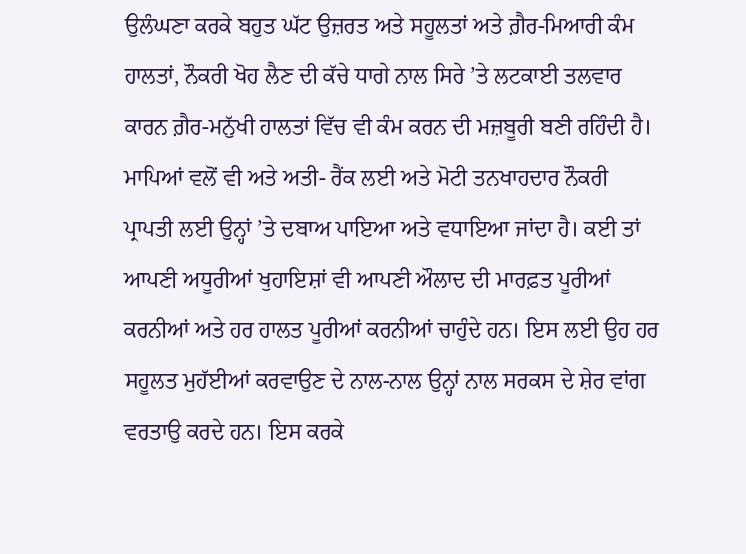ਉਲੰਘਣਾ ਕਰਕੇ ਬਹੁਤ ਘੱਟ ਉਜ਼ਰਤ ਅਤੇ ਸਹੂਲਤਾਂ ਅਤੇ ਗ਼ੈਰ-ਮਿਆਰੀ ਕੰਮ ਹਾਲਤਾਂ, ਨੌਕਰੀ ਖੋਹ ਲੈਣ ਦੀ ਕੱਚੇ ਧਾਗੇ ਨਾਲ ਸਿਰੇ ’ਤੇ ਲਟਕਾਈ ਤਲਵਾਰ ਕਾਰਨ ਗ਼ੈਰ-ਮਨੁੱਖੀ ਹਾਲਤਾਂ ਵਿੱਚ ਵੀ ਕੰਮ ਕਰਨ ਦੀ ਮਜ਼ਬੂਰੀ ਬਣੀ ਰਹਿੰਦੀ ਹੈ।
ਮਾਪਿਆਂ ਵਲੋਂ ਵੀ ਅਤੇ ਅਤੀ- ਰੈਂਕ ਲਈ ਅਤੇ ਮੋਟੀ ਤਨਖਾਹਦਾਰ ਨੌਕਰੀ ਪ੍ਰਾਪਤੀ ਲਈ ਉਨ੍ਹਾਂ ’ਤੇ ਦਬਾਅ ਪਾਇਆ ਅਤੇ ਵਧਾਇਆ ਜਾਂਦਾ ਹੈ। ਕਈ ਤਾਂ ਆਪਣੀ ਅਧੂਰੀਆਂ ਖੁਹਾਇਸ਼ਾਂ ਵੀ ਆਪਣੀ ਔਲਾਦ ਦੀ ਮਾਰਫ਼ਤ ਪੂਰੀਆਂ ਕਰਨੀਆਂ ਅਤੇ ਹਰ ਹਾਲਤ ਪੂਰੀਆਂ ਕਰਨੀਆਂ ਚਾਹੁੰਦੇ ਹਨ। ਇਸ ਲਈ ਉਹ ਹਰ ਸਹੂਲਤ ਮੁਹੱਈਆਂ ਕਰਵਾਉਣ ਦੇ ਨਾਲ-ਨਾਲ ਉਨ੍ਹਾਂ ਨਾਲ ਸਰਕਸ ਦੇ ਸ਼ੇਰ ਵਾਂਗ ਵਰਤਾਉ ਕਰਦੇ ਹਨ। ਇਸ ਕਰਕੇ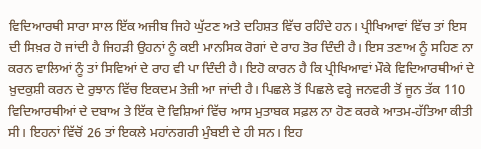ਵਿਦਿਆਰਥੀ ਸਾਰਾ ਸਾਲ ਇੱਕ ਅਜੀਬ ਜਿਹੇ ਘੁੱਟਣ ਅਤੇ ਦਹਿਸ਼ਤ ਵਿੱਚ ਰਹਿੰਦੇ ਹਨ। ਪ੍ਰੀਖਿਆਵਾਂ ਵਿੱਚ ਤਾਂ ਇਸ ਦੀ ਸਿਖ਼ਰ ਹੋ ਜਾਂਦੀ ਹੈ ਜਿਹੜੀ ਉਹਨਾਂ ਨੂੰ ਕਈ ਮਾਨਸਿਕ ਰੋਗਾਂ ਦੇ ਰਾਹ ਤੋਰ ਦਿੰਦੀ ਹੈ। ਇਸ ਤਣਾਅ ਨੂੰ ਸਹਿਣ ਨਾ ਕਰਨ ਵਾਲਿਆਂ ਨੂੰ ਤਾਂ ਸਿਵਿਆਂ ਦੇ ਰਾਹ ਵੀ ਪਾ ਦਿੰਦੀ ਹੈ। ਇਹੋ ਕਾਰਨ ਹੈ ਕਿ ਪ੍ਰੀਖਿਆਵਾਂ ਮੌਕੇ ਵਿਦਿਆਰਥੀਆਂ ਦੇ ਖ਼ੁਦਕੁਸ਼ੀ ਕਰਨ ਦੇ ਰੁਝਾਨ ਵਿੱਚ ਇਕਦਮ ਤੇਜ਼ੀ ਆ ਜਾਂਦੀ ਹੈ। ਪਿਛਲੇ ਤੋਂ ਪਿਛਲੇ ਵਰ੍ਹੇ ਜਨਵਰੀ ਤੋਂ ਜੂਨ ਤੱਕ 110 ਵਿਦਿਆਰਥੀਆਂ ਦੇ ਦਬਾਅ ਤੇ ਇੱਕ ਦੋ ਵਿਸ਼ਿਆਂ ਵਿੱਚ ਆਸ ਮੁਤਾਬਕ ਸਫ਼ਲ ਨਾ ਹੋਣ ਕਰਕੇ ਆਤਮ-ਹੱਤਿਆ ਕੀਤੀ ਸੀ। ਇਹਨਾਂ ਵਿੱਚੋਂ 26 ਤਾਂ ਇਕਲੇ ਮਹਾਂਨਗਰੀ ਮੁੰਬਈ ਦੇ ਹੀ ਸਨ। ਇਹ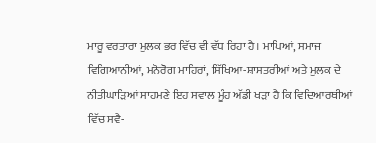ਮਾਰੂ ਵਰਤਾਰਾ ਮੁਲਕ ਭਰ ਵਿੱਚ ਵੀ ਵੱਧ ਰਿਹਾ ਹੈ। ਮਾਪਿਆਂ, ਸਮਾਜ ਵਿਗਿਆਨੀਆਂ, ਮਨੋਰੋਗ ਮਾਹਿਰਾਂ, ਸਿੱਖਿਆ-ਸ਼ਾਸਤਰੀਆਂ ਅਤੇ ਮੁਲਕ ਦੇ ਨੀਤੀਘਾੜਿਆਂ ਸਾਹਮਣੇ ਇਹ ਸਵਾਲ ਮੂੰਹ ਅੱਡੀ ਖੜਾ ਹੈ ਕਿ ਵਿਦਿਆਰਥੀਆਂ ਵਿੱਚ ਸਵੈ-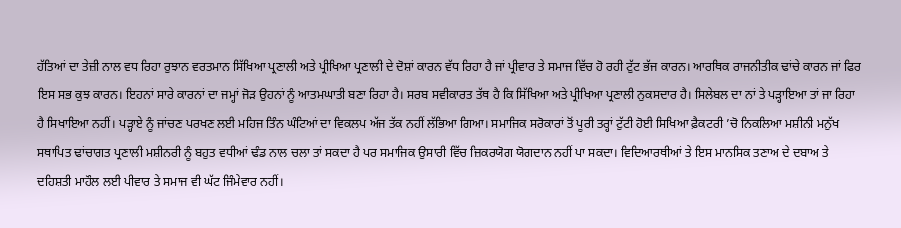ਹੱਤਿਆਂ ਦਾ ਤੇਜ਼ੀ ਨਾਲ ਵਧ ਰਿਹਾ ਰੁਝਾਨ ਵਰਤਮਾਨ ਸਿੱਖਿਆ ਪ੍ਰਣਾਲੀ ਅਤੇ ਪ੍ਰੀਖਿਆ ਪ੍ਰਣਾਲੀ ਦੇ ਦੋਸ਼ਾਂ ਕਾਰਨ ਵੱਧ ਰਿਹਾ ਹੈ ਜਾਂ ਪ੍ਰੀਵਾਰ ਤੇ ਸਮਾਜ ਵਿੱਚ ਹੋ ਰਹੀ ਟੁੱਟ ਭੱਜ ਕਾਰਨ। ਆਰਥਿਕ ਰਾਜਨੀਤੀਕ ਢਾਂਚੇ ਕਾਰਨ ਜਾਂ ਫਿਰ ਇਸ ਸਭ ਕੁਝ ਕਾਰਨ। ਇਹਨਾਂ ਸਾਰੇ ਕਾਰਨਾਂ ਦਾ ਜਮ੍ਹਾਂ ਜੋੜ ਉਹਨਾਂ ਨੂੰ ਆਤਮਘਾਤੀ ਬਣਾ ਰਿਹਾ ਹੈ। ਸਰਬ ਸਵੀਕਾਰਤ ਤੱਥ ਹੈ ਕਿ ਸਿੱਖਿਆ ਅਤੇ ਪ੍ਰੀਖਿਆ ਪ੍ਰਣਾਲੀ ਨੁਕਸਦਾਰ ਹੈ। ਸਿਲੇਬਲ ਦਾ ਨਾਂ ਤੇ ਪੜ੍ਹਾਇਆ ਤਾਂ ਜਾ ਰਿਹਾ ਹੈ ਸਿਖਾਇਆ ਨਹੀਂ। ਪੜ੍ਹਾਏ ਨੂੰ ਜਾਂਚਣ ਪਰਖਣ ਲਈ ਮਹਿਜ ਤਿੰਨ ਘੰਟਿਆਂ ਦਾ ਵਿਕਲਪ ਅੱਜ ਤੱਕ ਨਹੀਂ ਲੱਭਿਆ ਗਿਆ। ਸਮਾਜਿਕ ਸਰੋਕਾਰਾਂ ਤੋਂ ਪੂਰੀ ਤਰ੍ਹਾਂ ਟੁੱਟੀ ਹੋਈ ਸਿਖਿਆ ਫ਼ੈਕਟਰੀ ’ਚੋ ਨਿਕਲਿਆ ਮਸ਼ੀਨੀ ਮਨੁੱਖ ਸਥਾਪਿਤ ਢਾਂਚਾਗਤ ਪ੍ਰਣਾਲੀ ਮਸ਼ੀਨਰੀ ਨੂੰ ਬਹੁਤ ਵਧੀਆਂ ਢੰਡ ਨਾਲ ਚਲਾ ਤਾਂ ਸਕਦਾ ਹੈ ਪਰ ਸਮਾਜਿਕ ਉਸਾਰੀ ਵਿੱਚ ਜ਼ਿਕਰਯੋਗ ਯੋਗਦਾਨ ਨਹੀਂ ਪਾ ਸਕਦਾ। ਵਿਦਿਆਰਥੀਆਂ ਤੇ ਇਸ ਮਾਨਸਿਕ ਤਣਾਅ ਦੇ ਦਬਾਅ ਤੇ ਦਹਿਸ਼ਤੀ ਮਾਹੌਲ ਲਈ ਪੀਵਾਰ ਤੇ ਸਮਾਜ ਵੀ ਘੱਟ ਜਿੰਮੇਵਾਰ ਨਹੀਂ।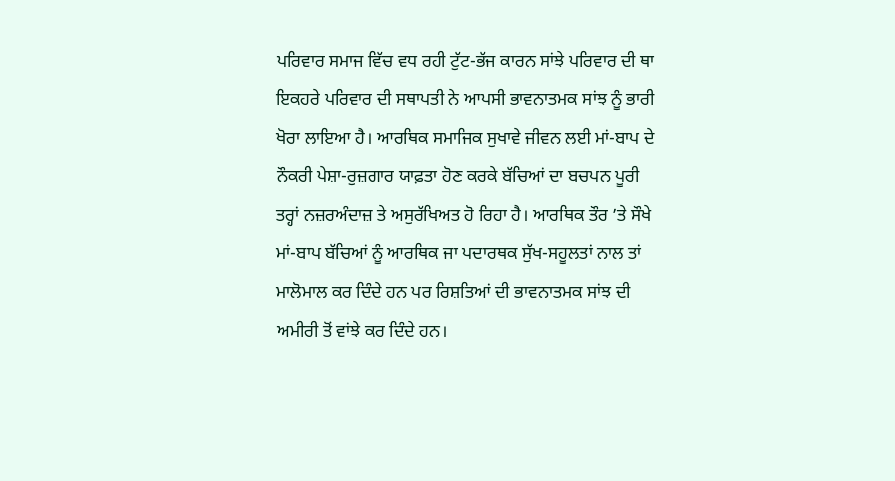ਪਰਿਵਾਰ ਸਮਾਜ ਵਿੱਚ ਵਧ ਰਹੀ ਟੁੱਟ-ਭੱਜ ਕਾਰਨ ਸਾਂਝੇ ਪਰਿਵਾਰ ਦੀ ਥਾ ਇਕਹਰੇ ਪਰਿਵਾਰ ਦੀ ਸਥਾਪਤੀ ਨੇ ਆਪਸੀ ਭਾਵਨਾਤਮਕ ਸਾਂਝ ਨੂੰ ਭਾਰੀ ਖੋਰਾ ਲਾਇਆ ਹੈ। ਆਰਥਿਕ ਸਮਾਜਿਕ ਸੁਖਾਵੇ ਜੀਵਨ ਲਈ ਮਾਂ-ਬਾਪ ਦੇ ਨੌਕਰੀ ਪੇਸ਼ਾ-ਰੁਜ਼ਗਾਰ ਯਾਫ਼ਤਾ ਹੋਣ ਕਰਕੇ ਬੱਚਿਆਂ ਦਾ ਬਚਪਨ ਪੂਰੀ ਤਰ੍ਹਾਂ ਨਜ਼ਰਅੰਦਾਜ਼ ਤੇ ਅਸੁਰੱਖਿਅਤ ਹੋ ਰਿਹਾ ਹੈ। ਆਰਥਿਕ ਤੌਰ ’ਤੇ ਸੌਖੇ ਮਾਂ-ਬਾਪ ਬੱਚਿਆਂ ਨੂੰ ਆਰਥਿਕ ਜਾ ਪਦਾਰਥਕ ਸੁੱਖ-ਸਹੂਲਤਾਂ ਨਾਲ ਤਾਂ ਮਾਲੋਮਾਲ ਕਰ ਦਿੰਦੇ ਹਨ ਪਰ ਰਿਸ਼ਤਿਆਂ ਦੀ ਭਾਵਨਾਤਮਕ ਸਾਂਝ ਦੀ ਅਮੀਰੀ ਤੋਂ ਵਾਂਝੇ ਕਰ ਦਿੰਦੇ ਹਨ।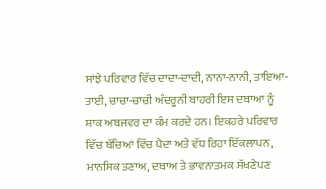ਸਾਂਝੇ ਪਰਿਵਾਰ ਵਿੱਚ ਦਾਦਾ-ਦਾਦੀ, ਨਾਨਾ-ਨਾਨੀ, ਤਾਇਆ-ਤਾਈ, ਚਾਚਾ-ਚਾਚੀ ਅੰਦਰੂਨੀ ਬਾਹਰੀ ਇਸ ਦਬਾਆ ਨੂੰ ਸ਼ਾਕ ਅਬਜਵਰ ਦਾ ਕੰਮ ਕਰਦੇ ਹਨ। ਇਕਹਰੇ ਪਰਿਵਾਰ ਵਿੱਚ ਬੱਚਿਆਂ ਵਿੱਚ ਪੈਦਾ ਅਤੇ ਵੱਧ ਰਿਹਾ ਇੱਕਲਾਪਨ, ਮਾਨਸਿਕ ਤਣਾਅ, ਦਬਾਅ ਤੇ ਭਾਵਨਾਤਮਕ ਸੱਖਣੇਪਣ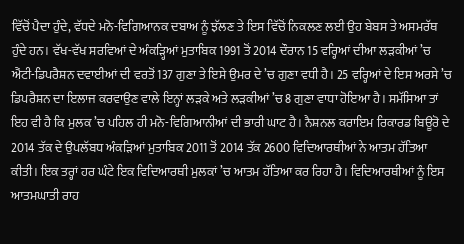ਵਿੱਚੋਂ ਪੈਦਾ ਹੁੰਦੇ, ਵੱਧਦੇ ਮਨੋ-ਵਿਗਿਆਨਕ ਦਬਾਅ ਨੂੰ ਝੱਲਣ ਤੇ ਇਸ ਵਿੱਚੋਂ ਨਿਕਲਣ ਲਈ ਉਹ ਬੇਬਸ ਤੇ ਅਸਮਰੱਥ ਹੁੰਦੇ ਹਨ। ਵੱਖ-ਵੱਖ ਸਰਵਿਆਂ ਦੇ ਅੰਕੜ੍ਹਿਆਂ ਮੁਤਾਬਿਕ 1991 ਤੋਂ 2014 ਦੌਰਾਨ 15 ਵਰ੍ਹਿਆਂ ਦੀਆ ਲੜਕੀਆਂ ’ਚ ਐਂਟੀ-ਡਿਪਰੈਸ਼ਨ ਦਵਾਈਆਂ ਦੀ ਵਰਤੋਂ 137 ਗੁਣਾ ਤੇ ਇਸੇ ਉਮਰ ਦੇ ’ਚ ਗੁਣਾ ਵਧੀ ਹੈ। 25 ਵਰ੍ਹਿਆਂ ਦੇ ਇਸ ਅਰਸੇ ’ਚ ਡਿਪਰੈਸ਼ਨ ਦਾ ਇਲਾਜ ਕਰਵਾਉਣ ਵਾਲੇ ਇਨ੍ਹਾਂ ਲੜਕੇ ਅਤੇ ਲੜਕੀਆਂ ’ਚ 8 ਗੁਣਾ ਵਾਧਾ ਹੋਇਆ ਹੈ। ਸਮੱਸਿਆ ਤਾਂ ਇਹ ਵੀ ਹੈ ਕਿ ਮੁਲਕ ’ਚ ਪਹਿਲ ਹੀ ਮਨੋ-ਵਿਗਿਆਨੀਆਂ ਦੀ ਭਾਰੀ ਘਾਟ ਹੈ। ਨੈਸ਼ਨਲ ਕਰਾਇਮ ਰਿਕਾਰਡ ਬਿਊਰੋ ਦੇ 2014 ਤੱਕ ਦੇ ਉਪਲੱਬਧ ਅੰਕੜਿਆਂ ਮੁਤਾਬਿਕ 2011 ਤੋਂ 2014 ਤੱਕ 2600 ਵਿਦਿਆਰਥੀਆਂ ਨੇ ਆਤਮ ਹੱਤਿਆ ਕੀਤੀ। ਇਕ ਤਰ੍ਹਾਂ ਹਰ ਘੰਟੇ ਇਕ ਵਿਦਿਆਰਥੀ ਮੁਲਕਾਂ ’ਚ ਆਤਮ ਹੱਤਿਆ ਕਰ ਰਿਹਾ ਹੈ। ਵਿਦਿਆਰਥੀਆਂ ਨੂੰ ਇਸ ਆਤਮਘਾਤੀ ਰਾਹ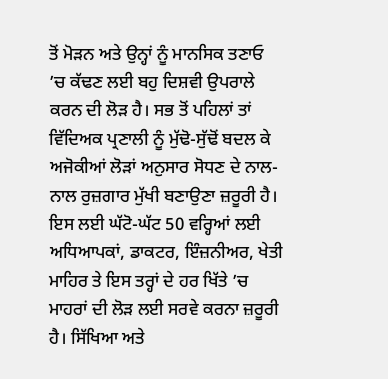ਤੋਂ ਮੋੜਨ ਅਤੇ ਉਨ੍ਹਾਂ ਨੂੰ ਮਾਨਸਿਕ ਤਣਾਓ ’ਚ ਕੱਢਣ ਲਈ ਬਹੁ ਦਿਸ਼ਵੀ ਉਪਰਾਲੇ ਕਰਨ ਦੀ ਲੋੜ ਹੈ। ਸਭ ਤੋਂ ਪਹਿਲਾਂ ਤਾਂ ਵਿੱਦਿਅਕ ਪ੍ਰਣਾਲੀ ਨੂੰ ਮੁੱਢੋ-ਸੁੱਢੋਂ ਬਦਲ ਕੇ ਅਜੋਕੀਆਂ ਲੋੜਾਂ ਅਨੁਸਾਰ ਸੋਧਣ ਦੇ ਨਾਲ-ਨਾਲ ਰੁਜ਼ਗਾਰ ਮੁੱਖੀ ਬਣਾਉਣਾ ਜ਼ਰੂਰੀ ਹੈ। ਇਸ ਲਈ ਘੱਟੋ-ਘੱਟ 50 ਵਰ੍ਹਿਆਂ ਲਈ ਅਧਿਆਪਕਾਂ, ਡਾਕਟਰ, ਇੰਜ਼ਨੀਅਰ, ਖੇਤੀ ਮਾਹਿਰ ਤੇ ਇਸ ਤਰ੍ਹਾਂ ਦੇ ਹਰ ਖਿੱਤੇ ’ਚ ਮਾਹਰਾਂ ਦੀ ਲੋੜ ਲਈ ਸਰਵੇ ਕਰਨਾ ਜ਼ਰੂਰੀ ਹੈ। ਸਿੱਖਿਆ ਅਤੇ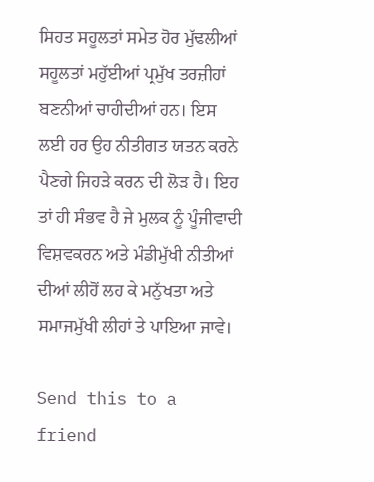ਸਿਹਤ ਸਹੂਲਤਾਂ ਸਮੇਤ ਹੋਰ ਮੁੱਢਲੀਆਂ ਸਹੂਲਤਾਂ ਮਹੁੱਈਆਂ ਪ੍ਰਮੁੱਖ ਤਰਜ਼ੀਹਾਂ ਬਣਨੀਆਂ ਚਾਹੀਦੀਆਂ ਹਨ। ਇਸ ਲਈ ਹਰ ਉਹ ਨੀਤੀਗਤ ਯਤਨ ਕਰਨੇ ਪੈਣਗੇ ਜਿਹੜੇ ਕਰਨ ਦੀ ਲੋੜ ਹੈ। ਇਹ ਤਾਂ ਹੀ ਸੰਭਵ ਹੈ ਜੇ ਮੁਲਕ ਨੂੰ ਪੂੰਜੀਵਾਦੀ ਵਿਸ਼ਵਕਰਨ ਅਤੇ ਮੰਡੀਮੁੱਖੀ ਨੀਤੀਆਂ ਦੀਆਂ ਲੀਹੋਂ ਲਹ ਕੇ ਮਨੁੱਖਤਾ ਅਤੇ ਸਮਾਜਮੁੱਖੀ ਲੀਹਾਂ ਤੇ ਪਾਇਆ ਜਾਵੇ।

Send this to a friend